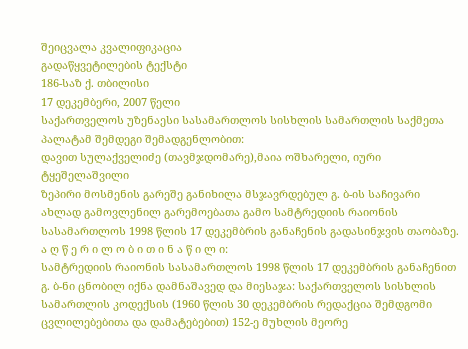შეიცვალა კვალიფიკაცია
გადაწყვეტილების ტექსტი
186-საზ ქ. თბილისი
17 დეკემბერი, 2007 წელი
საქართველოს უზენაესი სასამართლოს სისხლის სამართლის საქმეთა პალატამ შემდეგი შემადგენლობით:
დავით სულაქველიძე (თავმჯდომარე),მაია ოშხარელი, იური ტყეშელაშვილი
ზეპირი მოსმენის გარეშე განიხილა მსჯავრდებულ გ. ბ-ის საჩივარი ახლად გამოვლენილ გარემოებათა გამო სამტრედიის რაიონის სასამართლოს 1998 წლის 17 დეკემბრის განაჩენის გადასინჯვის თაობაზე.
ა ღ წ ე რ ი ლ ო ბ ი თ ი ნ ა წ ი ლ ი:
სამტრედიის რაიონის სასამართლოს 1998 წლის 17 დეკემბრის განაჩენით გ. ბ-ნი ცნობილ იქნა დამნაშავედ და მიესაჯა: საქართველოს სისხლის სამართლის კოდექსის (1960 წლის 30 დეკემბრის რედაქცია შემდგომი ცვლილებებითა და დამატებებით) 152-ე მუხლის მეორე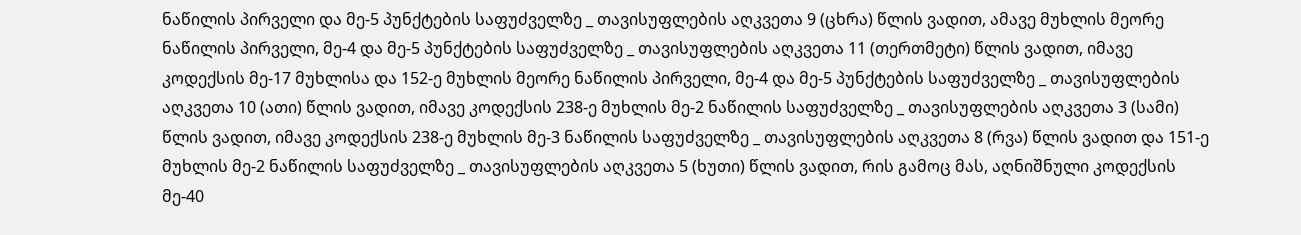ნაწილის პირველი და მე-5 პუნქტების საფუძველზე _ თავისუფლების აღკვეთა 9 (ცხრა) წლის ვადით, ამავე მუხლის მეორე ნაწილის პირველი, მე-4 და მე-5 პუნქტების საფუძველზე _ თავისუფლების აღკვეთა 11 (თერთმეტი) წლის ვადით, იმავე კოდექსის მე-17 მუხლისა და 152-ე მუხლის მეორე ნაწილის პირველი, მე-4 და მე-5 პუნქტების საფუძველზე _ თავისუფლების აღკვეთა 10 (ათი) წლის ვადით, იმავე კოდექსის 238-ე მუხლის მე-2 ნაწილის საფუძველზე _ თავისუფლების აღკვეთა 3 (სამი) წლის ვადით, იმავე კოდექსის 238-ე მუხლის მე-3 ნაწილის საფუძველზე _ თავისუფლების აღკვეთა 8 (რვა) წლის ვადით და 151-ე მუხლის მე-2 ნაწილის საფუძველზე _ თავისუფლების აღკვეთა 5 (ხუთი) წლის ვადით, რის გამოც მას, აღნიშნული კოდექსის მე-40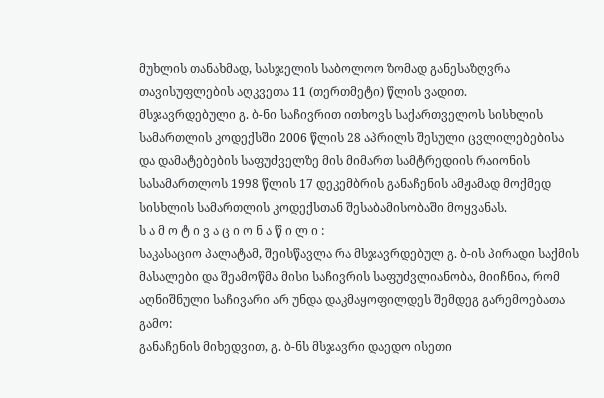მუხლის თანახმად, სასჯელის საბოლოო ზომად განესაზღვრა თავისუფლების აღკვეთა 11 (თერთმეტი) წლის ვადით.
მსჯავრდებული გ. ბ-ნი საჩივრით ითხოვს საქართველოს სისხლის სამართლის კოდექსში 2006 წლის 28 აპრილს შესული ცვლილებებისა და დამატებების საფუძველზე მის მიმართ სამტრედიის რაიონის სასამართლოს 1998 წლის 17 დეკემბრის განაჩენის ამჟამად მოქმედ სისხლის სამართლის კოდექსთან შესაბამისობაში მოყვანას.
ს ა მ ო ტ ი ვ ა ც ი ო ნ ა წ ი ლ ი :
საკასაციო პალატამ, შეისწავლა რა მსჯავრდებულ გ. ბ-ის პირადი საქმის მასალები და შეამოწმა მისი საჩივრის საფუძვლიანობა, მიიჩნია, რომ აღნიშნული საჩივარი არ უნდა დაკმაყოფილდეს შემდეგ გარემოებათა გამო:
განაჩენის მიხედვით, გ. ბ-ნს მსჯავრი დაედო ისეთი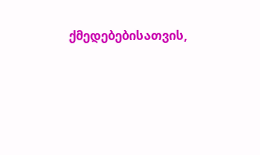ქმედებებისათვის,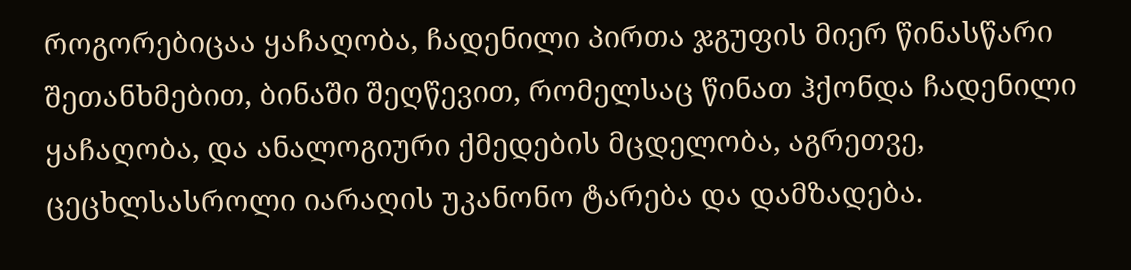როგორებიცაა ყაჩაღობა, ჩადენილი პირთა ჯგუფის მიერ წინასწარი შეთანხმებით, ბინაში შეღწევით, რომელსაც წინათ ჰქონდა ჩადენილი ყაჩაღობა, და ანალოგიური ქმედების მცდელობა, აგრეთვე, ცეცხლსასროლი იარაღის უკანონო ტარება და დამზადება.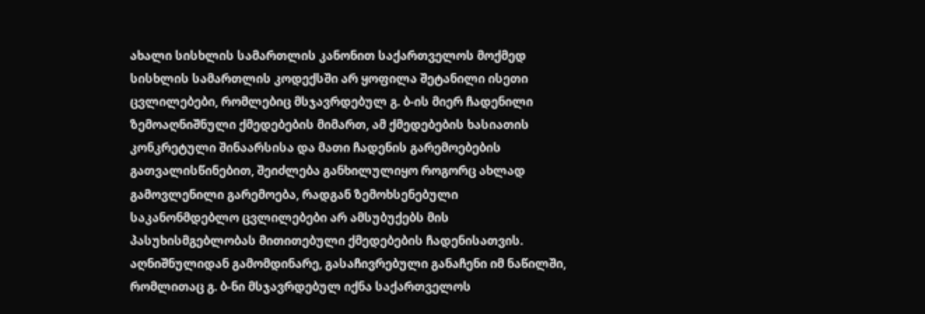ახალი სისხლის სამართლის კანონით საქართველოს მოქმედ სისხლის სამართლის კოდექსში არ ყოფილა შეტანილი ისეთი ცვლილებები, რომლებიც მსჯავრდებულ გ. ბ-ის მიერ ჩადენილი ზემოაღნიშნული ქმედებების მიმართ, ამ ქმედებების ხასიათის კონკრეტული შინაარსისა და მათი ჩადენის გარემოებების გათვალისწინებით, შეიძლება განხილულიყო როგორც ახლად გამოვლენილი გარემოება, რადგან ზემოხსენებული საკანონმდებლო ცვლილებები არ ამსუბუქებს მის პასუხისმგებლობას მითითებული ქმედებების ჩადენისათვის. აღნიშნულიდან გამომდინარე, გასაჩივრებული განაჩენი იმ ნაწილში, რომლითაც გ. ბ-ნი მსჯავრდებულ იქნა საქართველოს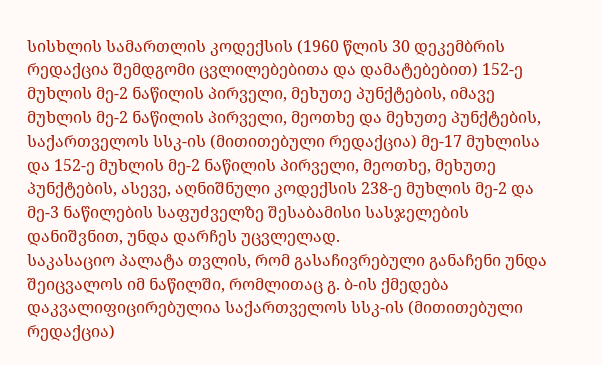სისხლის სამართლის კოდექსის (1960 წლის 30 დეკემბრის რედაქცია შემდგომი ცვლილებებითა და დამატებებით) 152-ე მუხლის მე-2 ნაწილის პირველი, მეხუთე პუნქტების, იმავე მუხლის მე-2 ნაწილის პირველი, მეოთხე და მეხუთე პუნქტების, საქართველოს სსკ-ის (მითითებული რედაქცია) მე-17 მუხლისა და 152-ე მუხლის მე-2 ნაწილის პირველი, მეოთხე, მეხუთე პუნქტების, ასევე, აღნიშნული კოდექსის 238-ე მუხლის მე-2 და მე-3 ნაწილების საფუძველზე შესაბამისი სასჯელების დანიშვნით, უნდა დარჩეს უცვლელად.
საკასაციო პალატა თვლის, რომ გასაჩივრებული განაჩენი უნდა შეიცვალოს იმ ნაწილში, რომლითაც გ. ბ-ის ქმედება დაკვალიფიცირებულია საქართველოს სსკ-ის (მითითებული რედაქცია)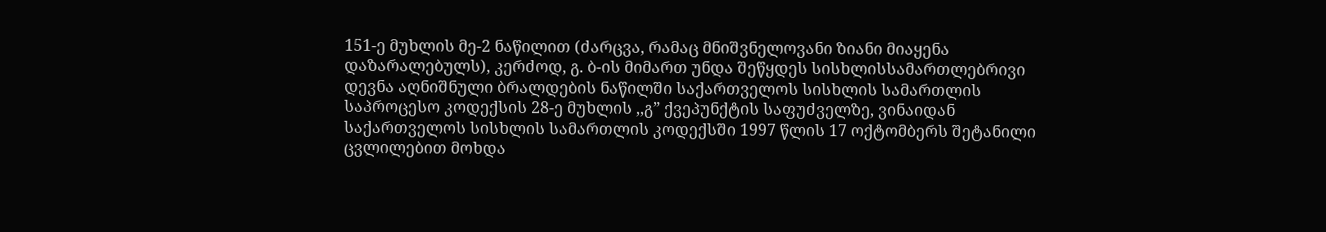151-ე მუხლის მე-2 ნაწილით (ძარცვა, რამაც მნიშვნელოვანი ზიანი მიაყენა დაზარალებულს), კერძოდ, გ. ბ-ის მიმართ უნდა შეწყდეს სისხლისსამართლებრივი დევნა აღნიშნული ბრალდების ნაწილში საქართველოს სისხლის სამართლის საპროცესო კოდექსის 28-ე მუხლის ,,გ” ქვეპუნქტის საფუძველზე, ვინაიდან საქართველოს სისხლის სამართლის კოდექსში 1997 წლის 17 ოქტომბერს შეტანილი ცვლილებით მოხდა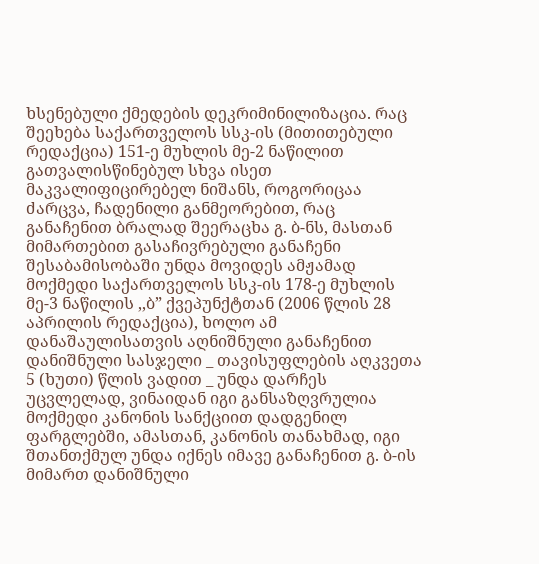ხსენებული ქმედების დეკრიმინილიზაცია. რაც შეეხება საქართველოს სსკ-ის (მითითებული რედაქცია) 151-ე მუხლის მე-2 ნაწილით გათვალისწინებულ სხვა ისეთ მაკვალიფიცირებელ ნიშანს, როგორიცაა ძარცვა, ჩადენილი განმეორებით, რაც განაჩენით ბრალად შეერაცხა გ. ბ-ნს, მასთან მიმართებით გასაჩივრებული განაჩენი შესაბამისობაში უნდა მოვიდეს ამჟამად მოქმედი საქართველოს სსკ-ის 178-ე მუხლის მე-3 ნაწილის ,,ბ” ქვეპუნქტთან (2006 წლის 28 აპრილის რედაქცია), ხოლო ამ დანაშაულისათვის აღნიშნული განაჩენით დანიშნული სასჯელი _ თავისუფლების აღკვეთა 5 (ხუთი) წლის ვადით _ უნდა დარჩეს უცვლელად, ვინაიდან იგი განსაზღვრულია მოქმედი კანონის სანქციით დადგენილ ფარგლებში, ამასთან, კანონის თანახმად, იგი შთანთქმულ უნდა იქნეს იმავე განაჩენით გ. ბ-ის მიმართ დანიშნული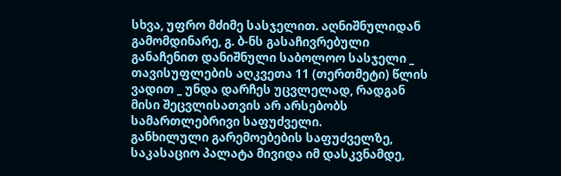სხვა, უფრო მძიმე სასჯელით. აღნიშნულიდან გამომდინარე, გ. ბ-ნს გასაჩივრებული განაჩენით დანიშნული საბოლოო სასჯელი _ თავისუფლების აღკვეთა 11 (თერთმეტი) წლის ვადით _ უნდა დარჩეს უცვლელად, რადგან მისი შეცვლისათვის არ არსებობს სამართლებრივი საფუძველი.
განხილული გარემოებების საფუძველზე, საკასაციო პალატა მივიდა იმ დასკვნამდე,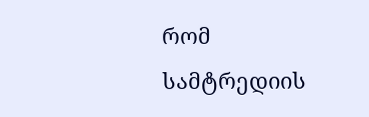რომ სამტრედიის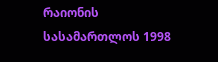რაიონის სასამართლოს 1998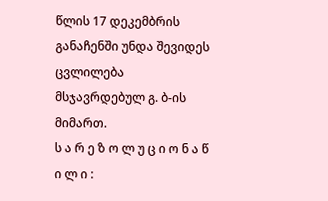წლის 17 დეკემბრის განაჩენში უნდა შევიდეს ცვლილება მსჯავრდებულ გ. ბ-ის მიმართ.
ს ა რ ე ზ ო ლ უ ც ი ო ნ ა წ ი ლ ი :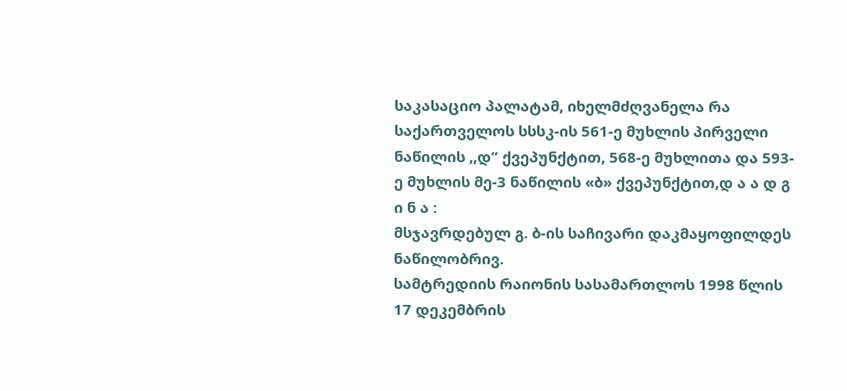საკასაციო პალატამ, იხელმძღვანელა რა საქართველოს სსსკ-ის 561-ე მუხლის პირველი ნაწილის ,,დ” ქვეპუნქტით, 568-ე მუხლითა და 593-ე მუხლის მე-3 ნაწილის «ბ» ქვეპუნქტით,დ ა ა დ გ ი ნ ა :
მსჯავრდებულ გ. ბ-ის საჩივარი დაკმაყოფილდეს ნაწილობრივ.
სამტრედიის რაიონის სასამართლოს 1998 წლის 17 დეკემბრის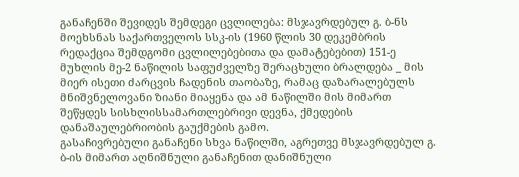განაჩენში შევიდეს შემდეგი ცვლილება: მსჯავრდებულ გ. ბ-ნს მოეხსნას საქართველოს სსკ-ის (1960 წლის 30 დეკემბრის რედაქცია შემდგომი ცვლილებებითა და დამატებებით) 151-ე მუხლის მე-2 ნაწილის საფუძველზე შერაცხული ბრალდება _ მის მიერ ისეთი ძარცვის ჩადენის თაობაზე, რამაც დაზარალებულს მნიშვნელოვანი ზიანი მიაყენა და ამ ნაწილში მის მიმართ შეწყდეს სისხლისსამართლებრივი დევნა, ქმედების დანაშაულებრიობის გაუქმების გამო.
გასაჩივრებული განაჩენი სხვა ნაწილში, აგრეთვე მსჯავრდებულ გ. ბ-ის მიმართ აღნიშნული განაჩენით დანიშნული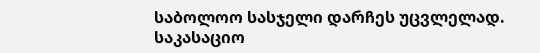საბოლოო სასჯელი დარჩეს უცვლელად.
საკასაციო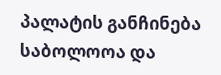პალატის განჩინება საბოლოოა და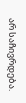არ საჩივრდება.